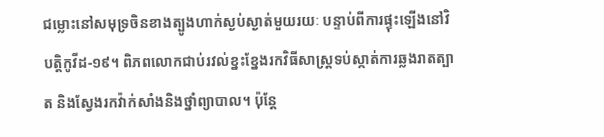ជម្លោះនៅសមុទ្រចិនខាងត្បូងហាក់ស្ងប់ស្ងាត់មួយរយៈ បន្ទាប់ពីការផ្ទុះឡើងនៅវិបត្ដិកូវីដ-១៩។ ពិភពលោកជាប់រវល់ខ្នះខ្នែងរកវិធីសាស្ដ្រទប់ស្កាត់ការឆ្លងរាតត្បាត និងស្វែងរកវ៉ាក់សាំងនិងថ្នាំព្យាបាល។ ប៉ុន្ដែ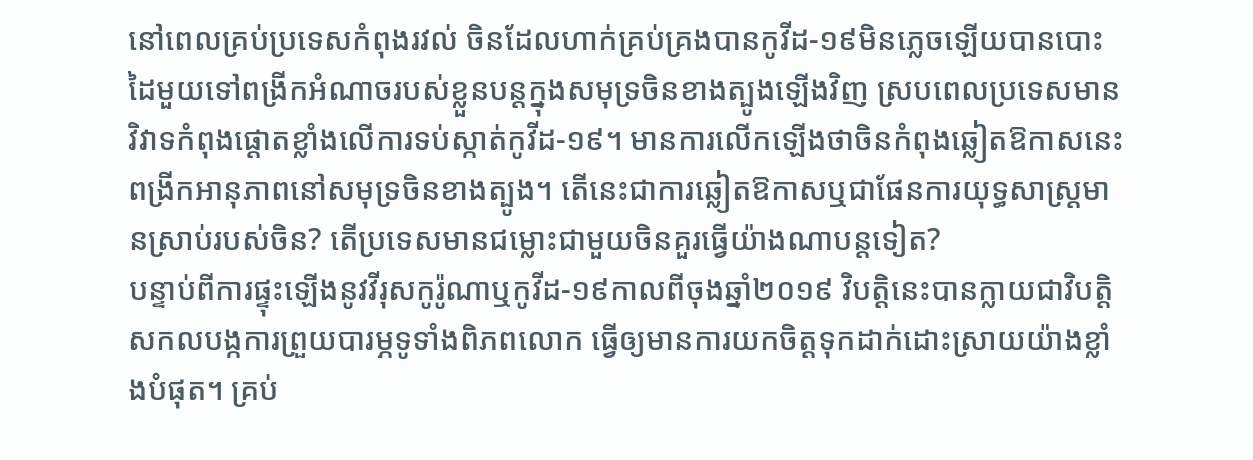នៅពេលគ្រប់ប្រទេសកំពុងរវល់ ចិនដែលហាក់គ្រប់គ្រងបានកូវីដ-១៩មិនភ្លេចឡើយបានបោះដៃមួយទៅពង្រីកអំណាចរបស់ខ្លួនបន្ដក្នុងសមុទ្រចិនខាងត្បូងឡើងវិញ ស្របពេលប្រទេសមានវិវាទកំពុងផ្ដោតខ្លាំងលើការទប់ស្កាត់កូវីដ-១៩។ មានការលើកឡើងថាចិនកំពុងឆ្លៀតឱកាសនេះពង្រីកអានុភាពនៅសមុទ្រចិនខាងត្បូង។ តើនេះជាការឆ្លៀតឱកាសឬជាផែនការយុទ្ធសាស្ដ្រមានស្រាប់របស់ចិន? តើប្រទេសមានជម្លោះជាមួយចិនគួរធ្វើយ៉ាងណាបន្ដទៀត?
បន្ទាប់ពីការផ្ទុះឡើងនូវវីរុសកូរ៉ូណាឬកូវីដ-១៩កាលពីចុងឆ្នាំ២០១៩ វិបត្ដិនេះបានក្លាយជាវិបត្ដិសកលបង្កការព្រួយបារម្ភទូទាំងពិភពលោក ធ្វើឲ្យមានការយកចិត្ដទុកដាក់ដោះស្រាយយ៉ាងខ្លាំងបំផុត។ គ្រប់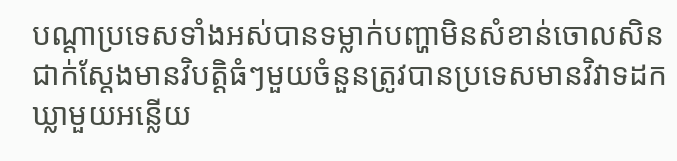បណ្ដាប្រទេសទាំងអស់បានទម្លាក់បញ្ហាមិនសំខាន់ចោលសិន ជាក់ស្ដែងមានវិបត្ដិធំៗមួយចំនួនត្រូវបានប្រទេសមានវិវាទដកឃ្លាមួយអន្លើយ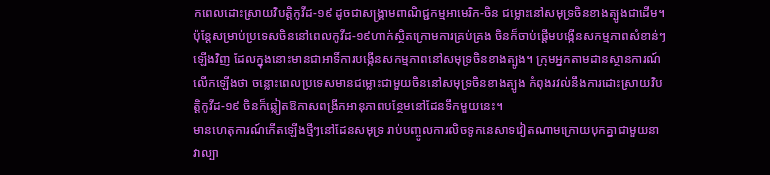កពេលដោះស្រាយវិបត្ដិកូវីដ-១៩ ដូចជាសង្គ្រាមពាណិជ្ជកម្មអាមេរិក-ចិន ជម្លោះនៅសមុទ្រចិនខាងត្បូងជាដើម។
ប៉ុន្ដែសម្រាប់ប្រទេសចិននៅពេលកូវីដ-១៩ហាក់ស្ថិតក្រោមការគ្រប់គ្រង ចិនក៏ចាប់ផ្ដើមបង្កើនសកម្មភាពសំខាន់ៗឡើងវិញ ដែលក្នុងនោះមានជាអាទិ៍ការបង្កើនសកម្មភាពនៅសមុទ្រចិនខាងត្បូង។ ក្រុមអ្នកតាមដានស្ថានការណ៍លើកឡើងថា ចន្លោះពេលប្រទេសមានជម្លោះជាមួយចិននៅសមុទ្រចិនខាងត្បូង កំពុងរវល់នឹងការដោះស្រាយវិបត្ដិកូវីដ-១៩ ចិនក៏ឆ្លៀតឱកាសពង្រីកអានុភាពបន្ថែមនៅដែនទឹកមួយនេះ។
មានហេតុការណ៍កើតឡើងថ្មីៗនៅដែនសមុទ្រ រាប់បញ្ចូលការលិចទូកនេសាទវៀតណាមក្រោយបុកគ្នាជាមួយនាវាល្បា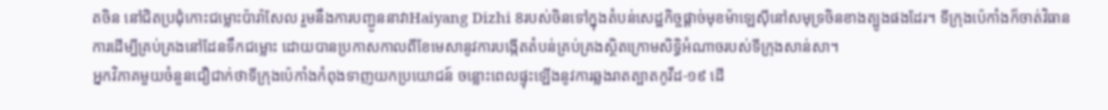តចិន នៅជិតប្រជុំកោះជម្លោះប៉ារ៉ាសែល រួមនឹងការបញ្ជូននាវាHaiyang Dizhi 8របស់ចិនទៅក្នុងតំបន់សេដ្ឋកិច្ចផ្ដាច់មុខម៉ាឡេស៊ីនៅសមុទ្រចិនខាងត្បូងផងដែរ។ ទីក្រុងប៉េកាំងក៏ចាត់វិធានការដើម្បីគ្រប់គ្រងនៅដែនទឹកជម្លោះ ដោយបានប្រកាសកាលពីខែមេសានូវការបង្កើតតំបន់គ្រប់គ្រងស្ថិតក្រោមសិទ្ធិអំណាចរបស់ទីក្រុងសាន់សា។
អ្នកវិភាគមួយចំនួនជឿជាក់ថាទីក្រុងប៉េកាំងកំពុងទាញយកប្រយោជន៍ ចន្លោះពេលផ្ទុះឡើងនូវការឆ្លងរាតត្បាតកូវីដ-១៩ ដើ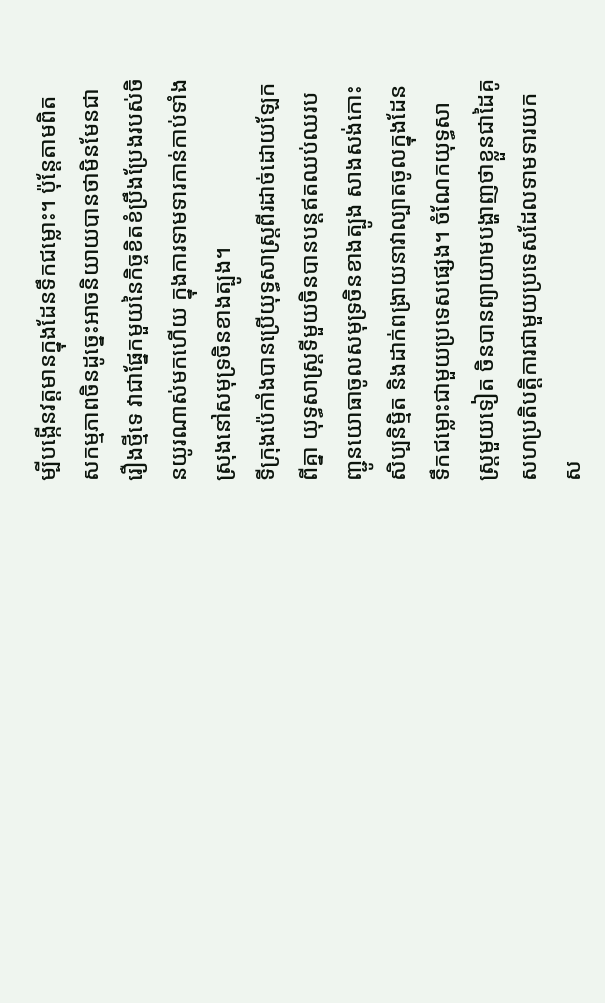ម្បីបង្កើនវត្ដមានក្នុងដែនទឹកជម្លោះ។ ប៉ុន្ដែតាមពិតសកម្មភាពចិនដូច្នេះអាចនិយាយបានថាមិនមែនជារឿងថ្មីទេ វាជាផ្នែកមួយនៃកិច្ចខិតខំប្រឹងប្រែងរបស់ចិនយូរណាស់មកហើយ ក្នុងការទាមទារកាន់កាប់ទាំងស្រុងនៅសមុទ្រចិនខាងត្បូង។
ទីក្រុងប៉េកាំងបានប្រើយុទ្ធសាស្ដ្រពីរដាច់ដោយឡែកពីគ្នា យុទ្ធសាស្ដ្រទីមួយចិនបានបន្ដឥតឈប់ឈរបញ្ជូនយោធាចូលសមុទ្រចិនខាងត្បូង សាងសង់កោះសិប្បនិម្មិត និងដាក់ពង្រាយនាវាល្បាតចូលក្នុងដែនទឹកជម្លោះជាមួយប្រទេសផ្សេង។ ចំណែកយុទ្ធសាស្ដ្រមួយទៀត ចិនបានព្យាយាមបង្ហាញថាខ្លួនជាដៃគូសហប្រតិបត្ដិការជាមួយប្រទេសដែលទាមទារយកស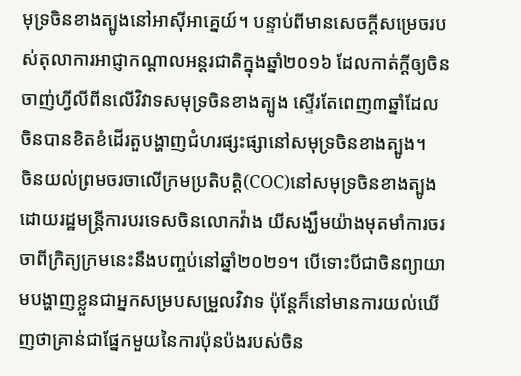មុទ្រចិនខាងត្បូងនៅអាស៊ីអាគ្នេយ៍។ បន្ទាប់ពីមានសេចក្ដីសម្រេចរបស់តុលាការអាជ្ញាកណ្ដាលអន្ដរជាតិក្នុងឆ្នាំ២០១៦ ដែលកាត់ក្ដីឲ្យចិនចាញ់ហ្វីលីពីនលើវិវាទសមុទ្រចិនខាងត្បូង ស្ទើរតែពេញ៣ឆ្នាំដែលចិនបានខិតខំដើរតួបង្ហាញជំហរផ្សះផ្សានៅសមុទ្រចិនខាងត្បូង។
ចិនយល់ព្រមចរចាលើក្រមប្រតិបត្ដិ(COC)នៅសមុទ្រចិនខាងត្បូង ដោយរដ្ឋមន្ដ្រីការបរទេសចិនលោកវ៉ាង យីសង្ឃឹមយ៉ាងមុតមាំការចរចាពីក្រិត្យក្រមនេះនឹងបញ្ចប់នៅឆ្នាំ២០២១។ បើទោះបីជាចិនព្យាយាមបង្ហាញខ្លួនជាអ្នកសម្របសម្រួលវិវាទ ប៉ុន្ដែក៏នៅមានការយល់ឃើញថាគ្រាន់ជាផ្នែកមួយនៃការប៉ុនប៉ងរបស់ចិន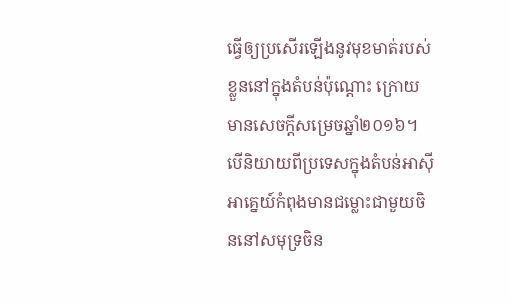ធ្វើឲ្យប្រសើរឡើងនូវមុខមាត់របស់ខ្លួននៅក្នុងតំបន់ប៉ុណ្ដោះ ក្រោយមានសេចក្ដីសម្រេចឆ្នាំ២០១៦។
បើនិយាយពីប្រទេសក្នុងតំបន់អាស៊ីអាគ្នេយ៍កំពុងមានជម្លោះជាមួយចិននៅសមុទ្រចិន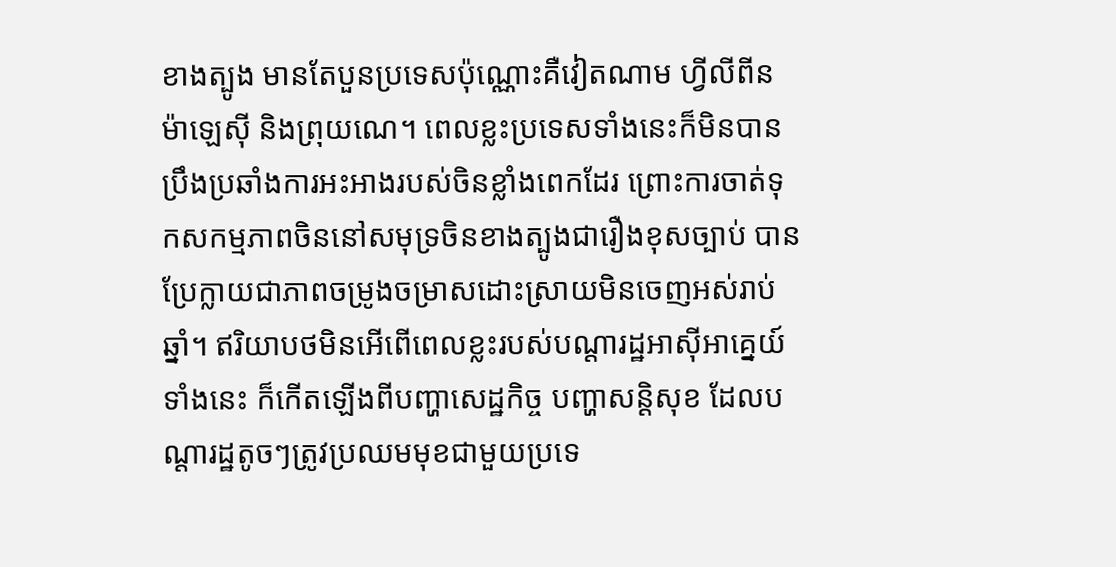ខាងត្បូង មានតែបួនប្រទេសប៉ុណ្ណោះគឺវៀតណាម ហ្វីលីពីន ម៉ាឡេស៊ី និងព្រុយណេ។ ពេលខ្លះប្រទេសទាំងនេះក៏មិនបានប្រឹងប្រឆាំងការអះអាងរបស់ចិនខ្លាំងពេកដែរ ព្រោះការចាត់ទុកសកម្មភាពចិននៅសមុទ្រចិនខាងត្បូងជារឿងខុសច្បាប់ បានប្រែក្លាយជាភាពចម្រូងចម្រាសដោះស្រាយមិនចេញអស់រាប់ឆ្នាំ។ ឥរិយាបថមិនអើពើពេលខ្លះរបស់បណ្ដារដ្ឋអាស៊ីអាគ្នេយ៍ទាំងនេះ ក៏កើតឡើងពីបញ្ហាសេដ្ឋកិច្ច បញ្ហាសន្ដិសុខ ដែលបណ្ដារដ្ឋតូចៗត្រូវប្រឈមមុខជាមួយប្រទេ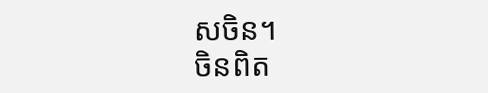សចិន។
ចិនពិត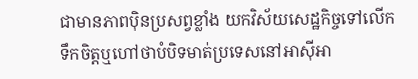ជាមានភាពប៉ិនប្រសព្វខ្លាំង យកវិស័យសេដ្ឋកិច្ចទៅលើកទឹកចិត្ដឬហៅថាបំបិទមាត់ប្រទេសនៅអាស៊ីអា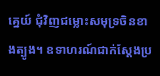គ្នេយ៍ ជុំវិញជម្លោះសមុទ្រចិនខាងត្បូង។ ឧទាហរណ៍ជាក់ស្ដែងប្រ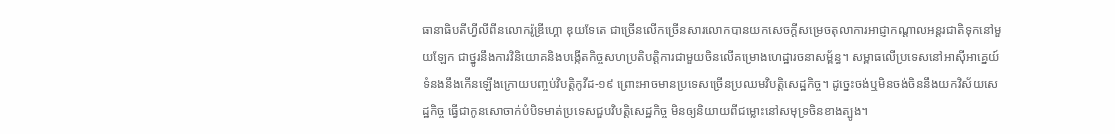ធានាធិបតីហ្វីលីពីនលោករ៉ូឌ្រីហ្គោ ឌុយទែតេ ជាច្រើនលើកច្រើនសារលោកបានយកសេចក្ដីសម្រេចតុលាការអាជ្ញាកណ្ដាលអន្ដរជាតិទុកនៅមួយឡែក ជាថ្នូរនឹងការវិនិយោគនិងបង្កើតកិច្ចសហប្រតិបត្ដិការជាមួយចិនលើគម្រោងហេដ្ឋារចនាសម្ព័ន្ធ។ សម្ពាធលើប្រទេសនៅអាស៊ីអាគ្នេយ៍ទំនងនឹងកើនឡើងក្រោយបញ្ចប់វិបត្ដិកូវីដ-១៩ ព្រោះអាចមានប្រទេសច្រើនប្រឈមវិបត្ដិសេដ្ឋកិច្ច។ ដូច្នេះចង់ឬមិនចង់ចិននឹងយកវិស័យសេដ្ឋកិច្ច ធ្វើជាកូនសោចាក់បំបិទមាត់ប្រទេសជួបវិបត្ដិសេដ្ឋកិច្ច មិនឲ្យនិយាយពីជម្លោះនៅសមុទ្រចិនខាងត្បូង។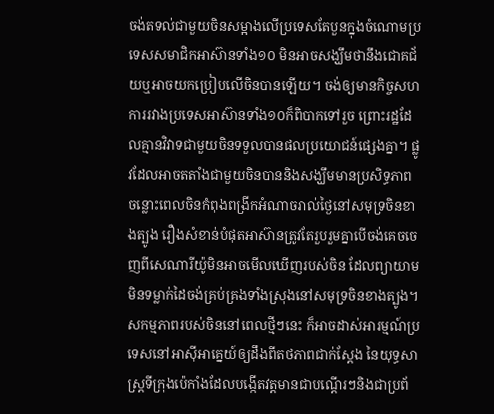ចង់តទល់ជាមួយចិនសម្អាងលើប្រទេសតែបួនក្នុងចំណោមប្រទេសសមាជិកអាស៊ានទាំង១០ មិនអាចសង្ឃឹមថានឹងជោគជ័យឬអាចយកប្រៀបលើចិនបានឡើយ។ ចង់ឲ្យមានកិច្ចសហការរវាងប្រទេសអាស៊ានទាំង១០ក៏ពិបាកទៅរួច ព្រោះរដ្ឋដែលគ្មានវិវាទជាមួយចិនទទួលបានផលប្រយោជន៍ផ្សេងគ្នា។ ផ្លូវដែលអាចតតាំងជាមួយចិនបាននិងសង្ឃឹមមានប្រសិទ្ធភាព ចន្លោះពេលចិនកំពុងពង្រីកអំណាចរាល់ថ្ងៃនៅសមុទ្រចិនខាងត្បូង រឿងសំខាន់បំផុតអាស៊ានត្រូវតែរួបរួមគ្នាបើចង់គេចចេញពីសេណារីយ៉ូមិនអាចមើលឃើញរបស់ចិន ដែលព្យាយាមមិនទម្លាក់ដៃចង់គ្រប់គ្រងទាំងស្រុងនៅសមុទ្រចិនខាងត្បូង។
សកម្មភាពរបស់ចិននៅពេលថ្មីៗនេះ ក៏អាចដាស់អារម្មណ៍ប្រទេសនៅអាស៊ីអាគ្នេយ៍ឲ្យដឹងពីតថភាពជាក់ស្ដែង នៃយុទ្ធសាស្ដ្រទីក្រុងប៉េកាំងដែលបង្កើតវត្ដមានជាបណ្ដើរៗនិងជាប្រព័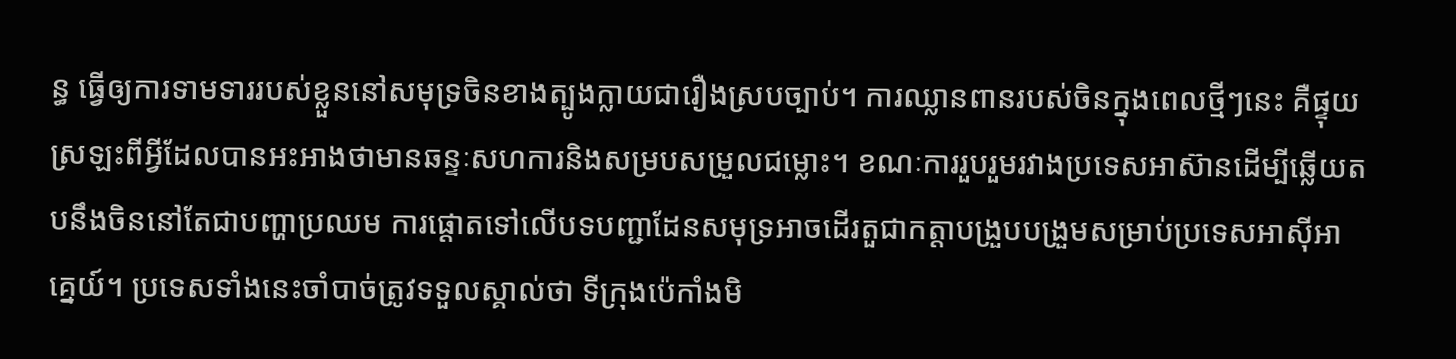ន្ធ ធ្វើឲ្យការទាមទាររបស់ខ្លួននៅសមុទ្រចិនខាងត្បូងក្លាយជារឿងស្របច្បាប់។ ការឈ្លានពានរបស់ចិនក្នុងពេលថ្មីៗនេះ គឺផ្ទុយស្រឡះពីអ្វីដែលបានអះអាងថាមានឆន្ទៈសហការនិងសម្របសម្រួលជម្លោះ។ ខណៈការរួបរួមរវាងប្រទេសអាស៊ានដើម្បីឆ្លើយតបនឹងចិននៅតែជាបញ្ហាប្រឈម ការផ្ដោតទៅលើបទបញ្ជាដែនសមុទ្រអាចដើរតួជាកត្ដាបង្រួបបង្រួមសម្រាប់ប្រទេសអាស៊ីអាគ្នេយ៍។ ប្រទេសទាំងនេះចាំបាច់ត្រូវទទួលស្គាល់ថា ទីក្រុងប៉េកាំងមិ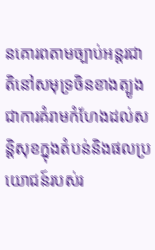នគោរពតាមច្បាប់អន្ដរជាតិនៅសមុទ្រចិនខាងត្បូង ជាការគំរាមកំហែងដល់សន្ដិសុខក្នុងតំបន់និងផលប្រយោជន៍របស់រ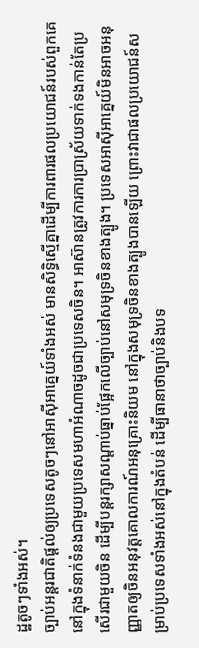ដ្ឋតូចៗទាំងអស់។
ច្បាប់អន្ដរជាតិផ្ដល់ឲ្យប្រទេសតូចៗនៅអាស៊ីអាគ្នេយ៍ទាំងអស់ មានសិទ្ធិស្មើគ្នាដើម្បីការពារផលប្រយោជន៍របស់ពួកគេ នៅក្នុងទំនាក់ទំនងជាមួយប្រទេសមហាអំណាចដូចជាប្រទេសចិន។ អាស៊ានត្រូវការការប្រាស្រ័យទាក់ទងកាន់តែប្រសើរជាមួយចិន ដើម្បីបន្ដរក្សាសណ្ដាប់ធ្នាប់ផ្អែកលើច្បាប់នៅសមុទ្រចិនខាងត្បូង។ ប្រទេសអាស៊ីអាគ្នេយ៍មិនអាចអនុញ្ញាតឲ្យចិនអនុវត្ដគោលការណ៍អនុគ្រោះនិយម នៅក្នុងសមុទ្រចិនខាងត្បូងបានឡើយ ព្រោះវាជាផលប្រយោជន៍សម្រាប់ប្រទេសទាំងអស់នៅក្នុងតំបន់ ដើម្បីធានាថាច្បាប់និងបទ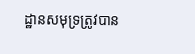ដ្ឋានសមុទ្រត្រូវបាន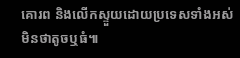គោរព និងលើកស្ទួយដោយប្រទេសទាំងអស់មិនថាតូចឬធំ៕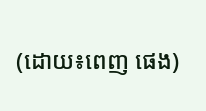(ដោយ៖ពេញ ផេង)